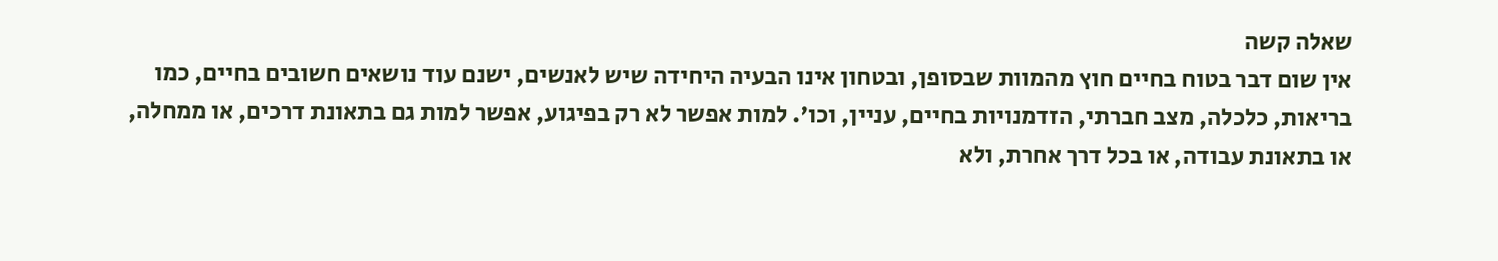שאלה קשה
אין שום דבר בטוח בחיים חוץ מהמוות שבסופן, ובטחון אינו הבעיה היחידה שיש לאנשים, ישנם עוד נושאים חשובים בחיים, כמו בריאות, כלכלה, מצב חברתי, הזדמנויות בחיים, עניין, וכו'. למות אפשר לא רק בפיגוע, אפשר למות גם בתאונת דרכים, או ממחלה, או בתאונת עבודה, או בכל דרך אחרת, ולא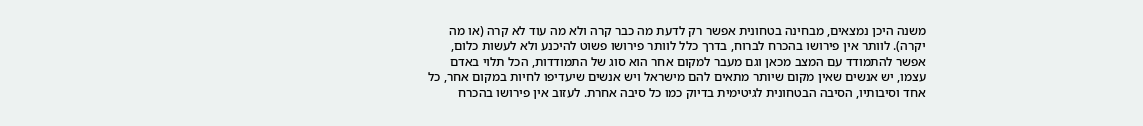משנה היכן נמצאים, מבחינה בטחונית אפשר רק לדעת מה כבר קרה ולא מה עוד לא קרה (או מה יקרה). לוותר אין פירושו בהכרח לברוח, בדרך כלל לוותר פירושו פשוט להיכנע ולא לעשות כלום, אפשר להתמודד עם המצב מכאן וגם מעבר למקום אחר הוא סוג של התמודדות, הכל תלוי באדם עצמו, יש אנשים שאין מקום שיותר מתאים להם מישראל ויש אנשים שיעדיפו לחיות במקום אחר, כל אחד וסיבותיו, הסיבה הבטחונית לגיטימית בדיוק כמו כל סיבה אחרת. לעזוב אין פירושו בהכרח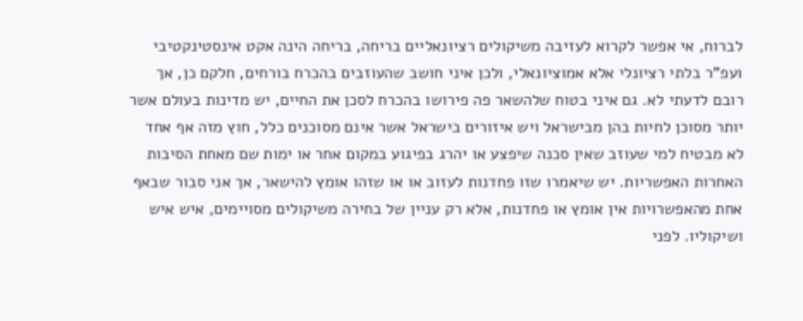לברוח, אי אפשר לקרוא לעזיבה משיקולים רציונאליים בריחה, בריחה הינה אקט אינסטינקטיבי ועפ"ר בלתי רציונלי אלא אמוציונאלי, ולכן איני חושב שהעוזבים בהכרח בורחים, חלקם כן, אך רובם לדעתי לא. גם איני בטוח שלהשאר פה פירושו בהכרח לסכן את החיים, יש מדינות בעולם אשר יותר מסוכן לחיות בהן מבישראל ויש איזורים בישראל אשר אינם מסוכנים כלל, חוץ מזה אף אחד לא מבטיח למי שעוזב שאין סכנה שיפצע או יהרג בפיגוע במקום אחר או ימות שם מאחת הסיבות האחרות האפשריות. יש שיאמרו שזו פחדנות לעזוב או או שזהו אומץ להישאר, אך אני סבור שבאף אחת מהאפשרויות אין אומץ או פחדנות, אלא רק עניין של בחירה משיקולים מסויימים, איש איש ושיקוליו. לפני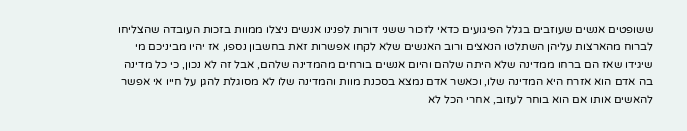ששופטים אנשים שעוזבים בגלל הפיגועים כדאי לזכור ששני דורות לפנינו אנשים ניצלו ממוות בזכות העובדה שהצליחו לברוח מהארצות עליהן השתלטו הנאצים ורוב האנשים שלא לקחו אפשרות זאת בחשבון נספו, אז יהיו מביניכם מי שיגידו שאז הם ברחו ממדינה שלא היתה שלהם והיום אנשים בורחים מהמדינה שלהם, אבל זה לא נכון, כי כל מדינה בה אדם הוא אזרח היא המדינה שלו, וכאשר אדם נמצא בסכנת מוות והמדינה שלו לא מסוגלת להגן על חייו אי אפשר להאשים אותו אם הוא בוחר לעזוב, אחרי הכל לא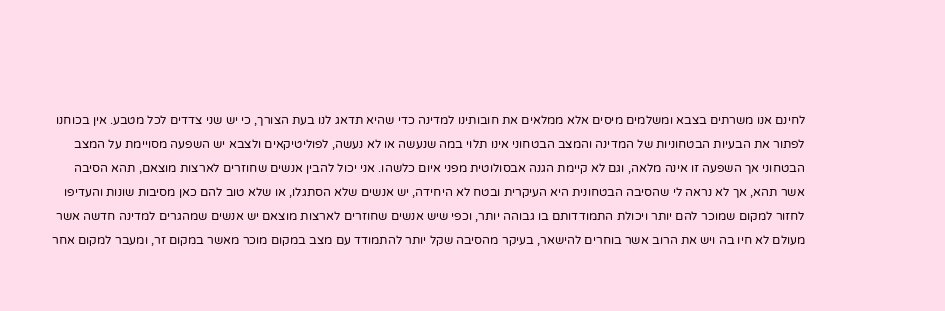לחינם אנו משרתים בצבא ומשלמים מיסים אלא ממלאים את חובותינו למדינה כדי שהיא תדאג לנו בעת הצורך, כי יש שני צדדים לכל מטבע. אין בכוחנו לפתור את הבעיות הבטחוניות של המדינה והמצב הבטחוני אינו תלוי במה שנעשה או לא נעשה, לפוליטיקאים ולצבא יש השפעה מסויימת על המצב הבטחוני אך השפעה זו אינה מלאה, וגם לא קיימת הגנה אבסולוטית מפני איום כלשהו. אני יכול להבין אנשים שחוזרים לארצות מוצאם, תהא הסיבה אשר תהא, אך לא נראה לי שהסיבה הבטחונית היא העיקרית ובטח לא היחידה, יש אנשים שלא הסתגלו, או שלא טוב להם כאן מסיבות שונות והעדיפו לחזור למקום שמוכר להם יותר ויכולת התמודדותם בו גבוהה יותר, וכפי שיש אנשים שחוזרים לארצות מוצאם יש אנשים שמהגרים למדינה חדשה אשר מעולם לא חיו בה ויש את הרוב אשר בוחרים להישאר, בעיקר מהסיבה שקל יותר להתמודד עם מצב במקום מוכר מאשר במקום זר, ומעבר למקום אחר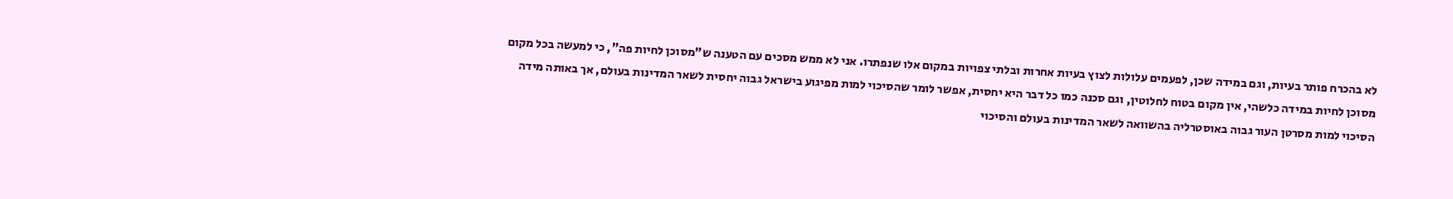לא בהכרח פותר בעיות, וגם במידה שכן, לפעמים עלולות לצוץ בעיות אחרות ובלתי צפויות במקום אלו שנפתרו. אני לא ממש מסכים עם הטענה ש"מסוכן לחיות פה", כי למעשה בכל מקום מסוכן לחיות במידה כלשהי, אין מקום בטוח לחלוטין, וגם סכנה כמו כל דבר היא יחסית, אפשר לומר שהסיכוי למות מפיגוע בישראל גבוה יחסית לשאר המדינות בעולם, אך באותה מידה הסיכוי למות מסרטן העור גבוה באוסטרליה בהשוואה לשאר המדינות בעולם והסיכוי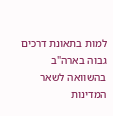למות בתאונת דרכים גבוה בארה"ב בהשוואה לשאר המדינות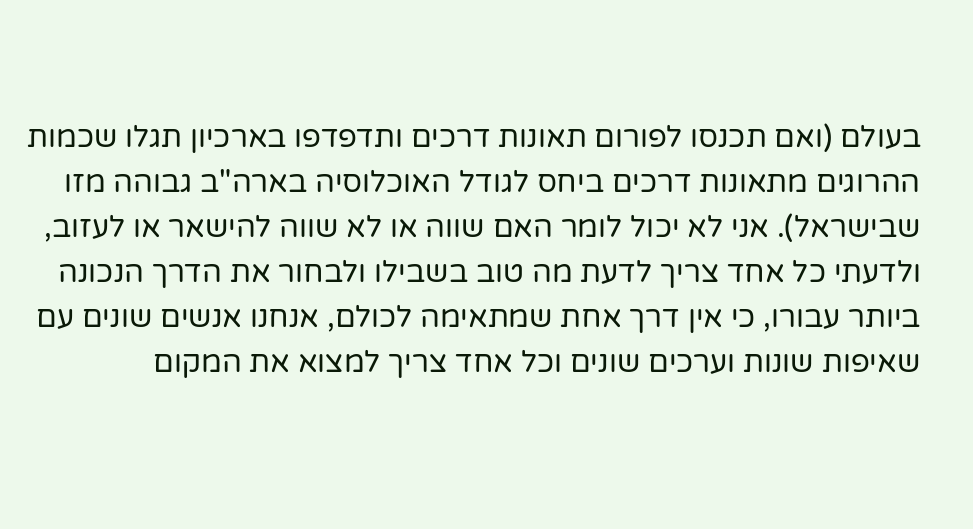בעולם (ואם תכנסו לפורום תאונות דרכים ותדפדפו בארכיון תגלו שכמות ההרוגים מתאונות דרכים ביחס לגודל האוכלוסיה בארה"ב גבוהה מזו שבישראל). אני לא יכול לומר האם שווה או לא שווה להישאר או לעזוב, ולדעתי כל אחד צריך לדעת מה טוב בשבילו ולבחור את הדרך הנכונה ביותר עבורו, כי אין דרך אחת שמתאימה לכולם, אנחנו אנשים שונים עם שאיפות שונות וערכים שונים וכל אחד צריך למצוא את המקום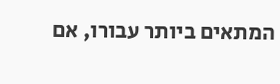המתאים ביותר עבורו, אם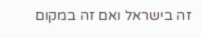זה בישראל ואם זה במקום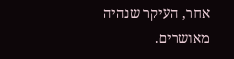אחר, העיקר שנהיה מאושרים.